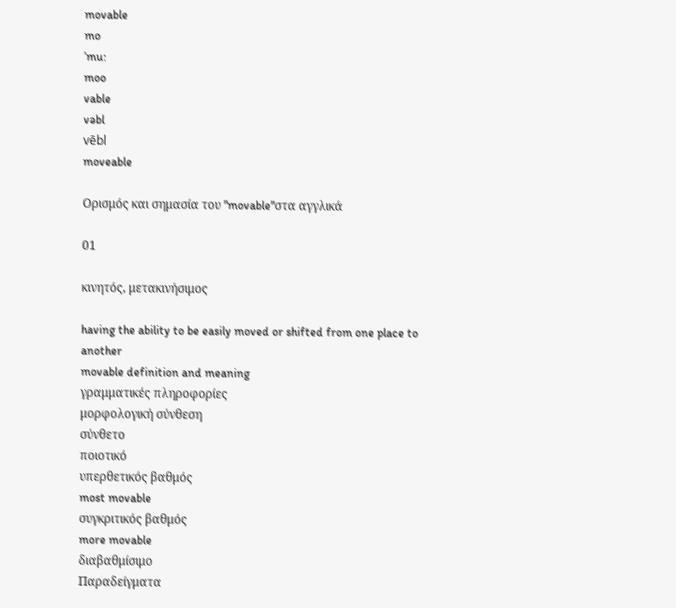movable
mo
ˈmu:
moo
vable
vəbl
vēbl
moveable

Ορισμός και σημασία του "movable"στα αγγλικά

01

κινητός, μετακινήσιμος

having the ability to be easily moved or shifted from one place to another
movable definition and meaning
γραμματικές πληροφορίες
μορφολογική σύνθεση
σύνθετο
ποιοτικό
υπερθετικός βαθμός
most movable
συγκριτικός βαθμός
more movable
διαβαθμίσιμο
Παραδείγματα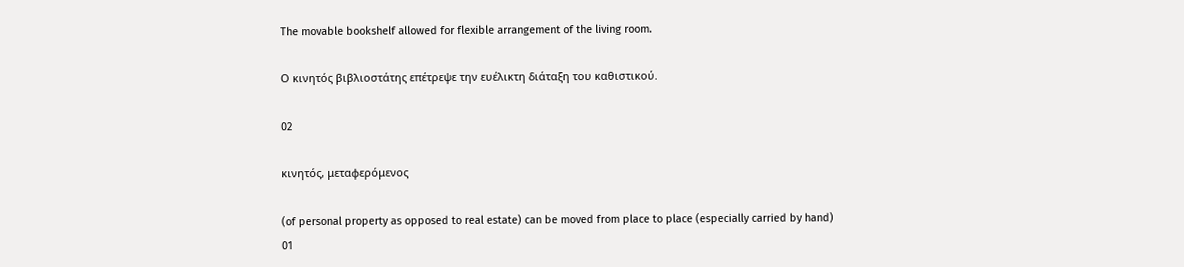The movable bookshelf allowed for flexible arrangement of the living room.

Ο κινητός βιβλιοστάτης επέτρεψε την ευέλικτη διάταξη του καθιστικού.

02

κινητός, μεταφερόμενος

(of personal property as opposed to real estate) can be moved from place to place (especially carried by hand)
01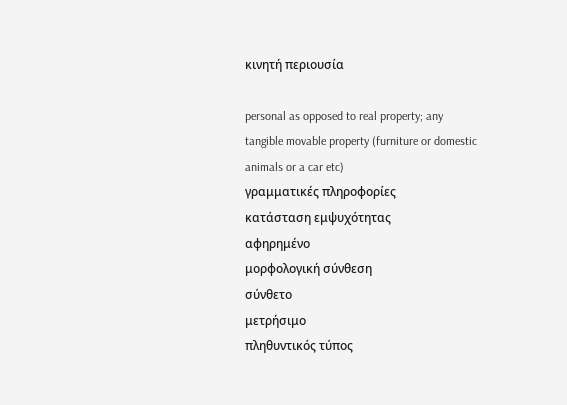κινητή περιουσία

personal as opposed to real property; any tangible movable property (furniture or domestic animals or a car etc)
γραμματικές πληροφορίες
κατάσταση εμψυχότητας
αφηρημένο
μορφολογική σύνθεση
σύνθετο
μετρήσιμο
πληθυντικός τύπος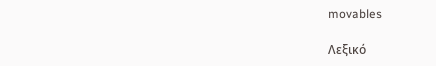movables

Λεξικό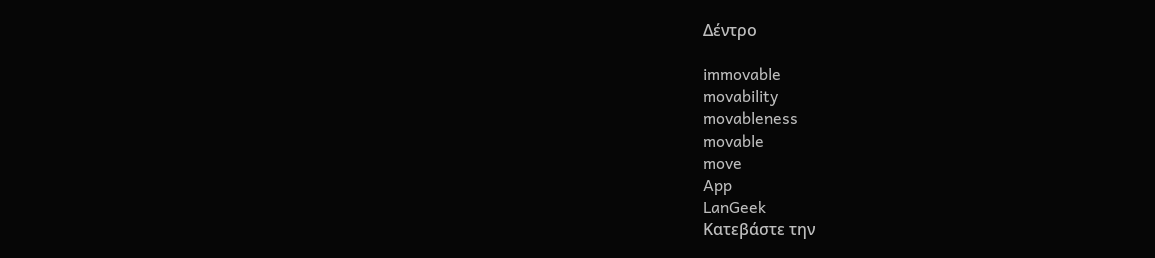Δέντρο

immovable
movability
movableness
movable
move
App
LanGeek
Κατεβάστε την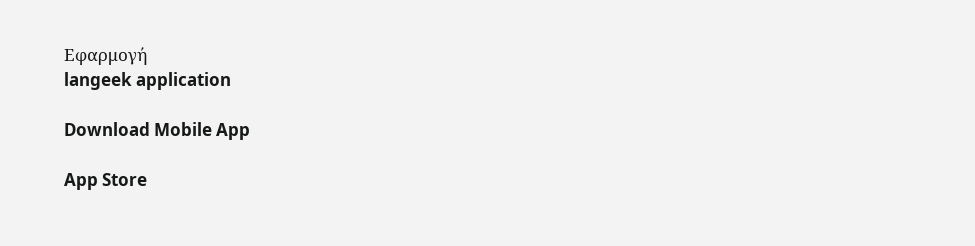Εφαρμογή
langeek application

Download Mobile App

App Store